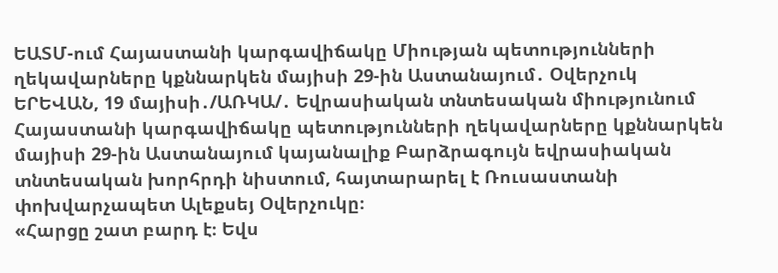ԵԱՏՄ-ում Հայաստանի կարգավիճակը Միության պետությունների ղեկավարները կքննարկեն մայիսի 29-ին Աստանայում․ Օվերչուկ
ԵՐԵՎԱՆ, 19 մայիսի․/ԱՌԿԱ/․ Եվրասիական տնտեսական միությունում Հայաստանի կարգավիճակը պետությունների ղեկավարները կքննարկեն մայիսի 29-ին Աստանայում կայանալիք Բարձրագույն եվրասիական տնտեսական խորհրդի նիստում, հայտարարել է Ռուսաստանի փոխվարչապետ Ալեքսեյ Օվերչուկը։
«Հարցը շատ բարդ է։ Եվս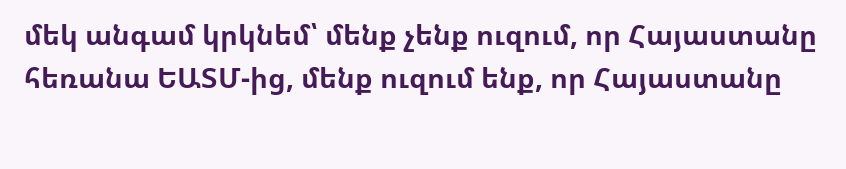մեկ անգամ կրկնեմ՝ մենք չենք ուզում, որ Հայաստանը հեռանա ԵԱՏՄ-ից, մենք ուզում ենք, որ Հայաստանը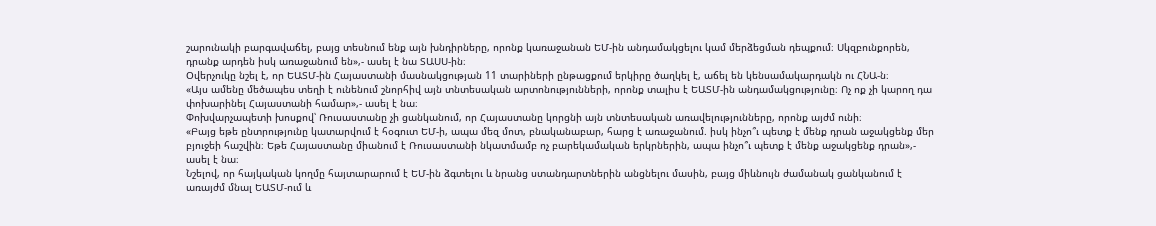շարունակի բարգավաճել, բայց տեսնում ենք այն խնդիրները, որոնք կառաջանան ԵՄ-ին անդամակցելու կամ մերձեցման դեպքում։ Սկզբունքորեն, դրանք արդեն իսկ առաջանում են»,- ասել է նա ՏԱՍՍ-ին։
Օվերչուկը նշել է, որ ԵԱՏՄ-ին Հայաստանի մասնակցության 11 տարիների ընթացքում երկիրը ծաղկել է, աճել են կենսամակարդակն ու ՀՆԱ-ն։
«Այս ամենը մեծապես տեղի է ունենում շնորհիվ այն տնտեսական արտոնությունների, որոնք տալիս է ԵԱՏՄ-ին անդամակցությունը։ Ոչ ոք չի կարող դա փոխարինել Հայաստանի համար»,- ասել է նա։
Փոխվարչապետի խոսքով՝ Ռուսաստանը չի ցանկանում, որ Հայաստանը կորցնի այն տնտեսական առավելությունները, որոնք այժմ ունի։
«Բայց եթե ընտրությունը կատարվում է հօգուտ ԵՄ-ի, ապա մեզ մոտ, բնականաբար, հարց է առաջանում. իսկ ինչո՞ւ պետք է մենք դրան աջակցենք մեր բյուջեի հաշվին։ Եթե Հայաստանը միանում է Ռուսաստանի նկատմամբ ոչ բարեկամական երկրներին, ապա ինչո՞ւ պետք է մենք աջակցենք դրան»,- ասել է նա։
Նշելով, որ հայկական կողմը հայտարարում է ԵՄ-ին ձգտելու և նրանց ստանդարտներին անցնելու մասին, բայց միևնույն ժամանակ ցանկանում է առայժմ մնալ ԵԱՏՄ-ում և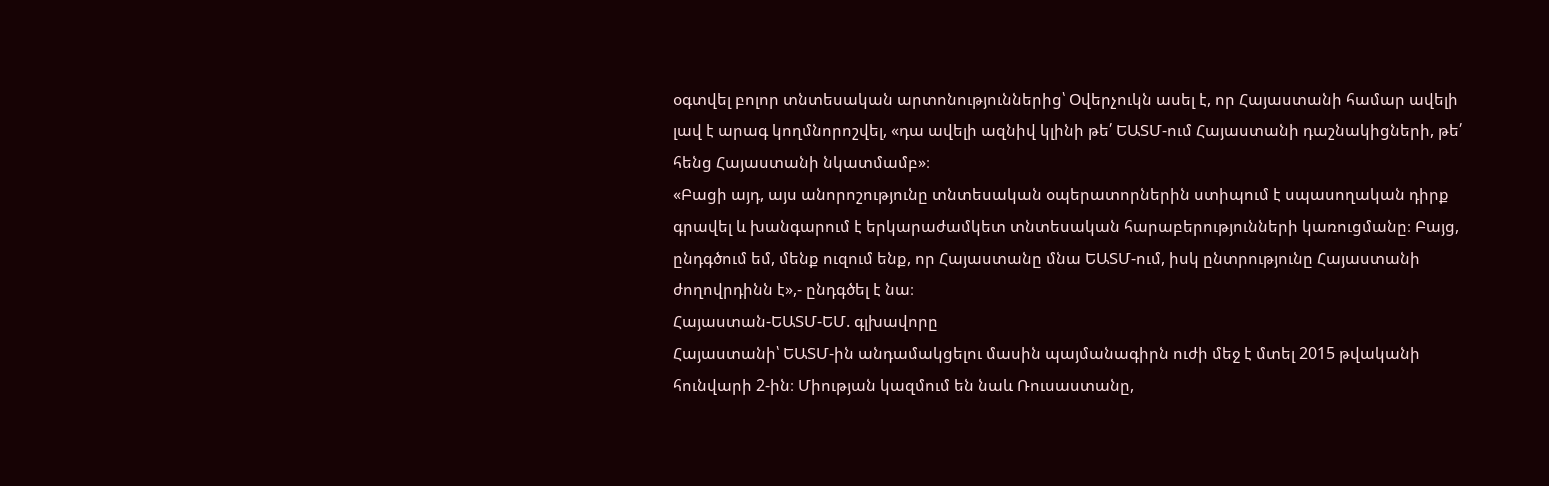օգտվել բոլոր տնտեսական արտոնություններից՝ Օվերչուկն ասել է, որ Հայաստանի համար ավելի լավ է արագ կողմնորոշվել, «դա ավելի ազնիվ կլինի թե՛ ԵԱՏՄ-ում Հայաստանի դաշնակիցների, թե՛ հենց Հայաստանի նկատմամբ»։
«Բացի այդ, այս անորոշությունը տնտեսական օպերատորներին ստիպում է սպասողական դիրք գրավել և խանգարում է երկարաժամկետ տնտեսական հարաբերությունների կառուցմանը։ Բայց, ընդգծում եմ, մենք ուզում ենք, որ Հայաստանը մնա ԵԱՏՄ-ում, իսկ ընտրությունը Հայաստանի ժողովրդինն է»,- ընդգծել է նա։
Հայաստան-ԵԱՏՄ-ԵՄ. գլխավորը
Հայաստանի՝ ԵԱՏՄ-ին անդամակցելու մասին պայմանագիրն ուժի մեջ է մտել 2015 թվականի հունվարի 2-ին։ Միության կազմում են նաև Ռուսաստանը,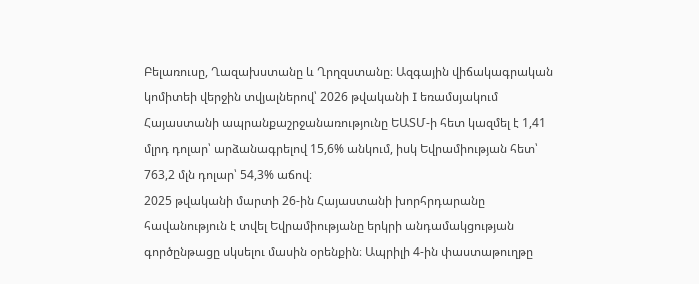Բելառուսը, Ղազախստանը և Ղրղզստանը։ Ազգային վիճակագրական կոմիտեի վերջին տվյալներով՝ 2026 թվականի I եռամսյակում Հայաստանի ապրանքաշրջանառությունը ԵԱՏՄ-ի հետ կազմել է 1,41 մլրդ դոլար՝ արձանագրելով 15,6% անկում, իսկ Եվրամիության հետ՝ 763,2 մլն դոլար՝ 54,3% աճով։
2025 թվականի մարտի 26-ին Հայաստանի խորհրդարանը հավանություն է տվել Եվրամիությանը երկրի անդամակցության գործընթացը սկսելու մասին օրենքին։ Ապրիլի 4-ին փաստաթուղթը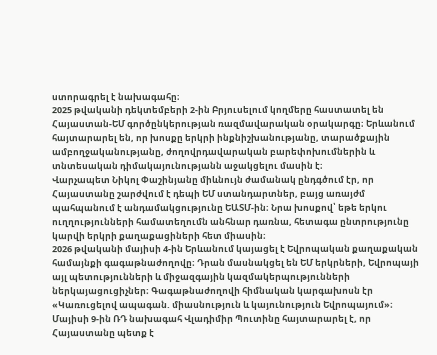ստորագրել է նախագահը։
2025 թվականի դեկտեմբերի 2-ին Բրյուսելում կողմերը հաստատել են Հայաստան-ԵՄ գործընկերության ռազմավարական օրակարգը։ Երևանում հայտարարել են, որ խոսքը երկրի ինքնիշխանությանը, տարածքային ամբողջականությանը, ժողովրդավարական բարեփոխումներին և տնտեսական դիմակայունությանն աջակցելու մասին է։
Վարչապետ Նիկոլ Փաշինյանը միևնույն ժամանակ ընդգծում էր, որ Հայաստանը շարժվում է դեպի ԵՄ ստանդարտներ, բայց առայժմ պահպանում է անդամակցությունը ԵԱՏՄ-ին։ Նրա խոսքով՝ եթե երկու ուղղությունների համատեղումն անհնար դառնա, հետագա ընտրությունը կարվի երկրի քաղաքացիների հետ միասին։
2026 թվականի մայիսի 4-ին Երևանում կայացել է Եվրոպական քաղաքական համայնքի գագաթնաժողովը։ Դրան մասնակցել են ԵՄ երկրների, Եվրոպայի այլ պետությունների և միջազգային կազմակերպությունների ներկայացուցիչներ։ Գագաթնաժողովի հիմնական կարգախոսն էր «Կառուցելով ապագան. միասնություն և կայունություն Եվրոպայում»։
Մայիսի 9-ին ՌԴ նախագահ Վլադիմիր Պուտինը հայտարարել է, որ Հայաստանը պետք է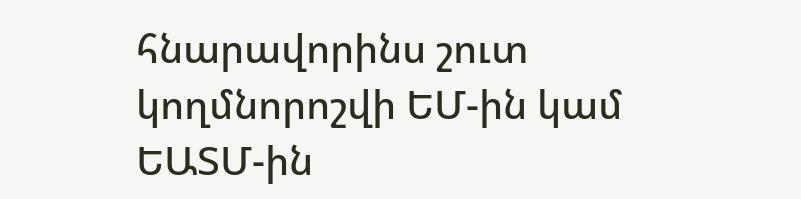հնարավորինս շուտ կողմնորոշվի ԵՄ-ին կամ ԵԱՏՄ-ին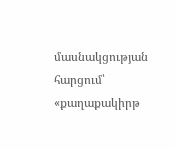մասնակցության հարցում՝ «քաղաքակիրթ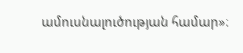ամուսնալուծության համար»։